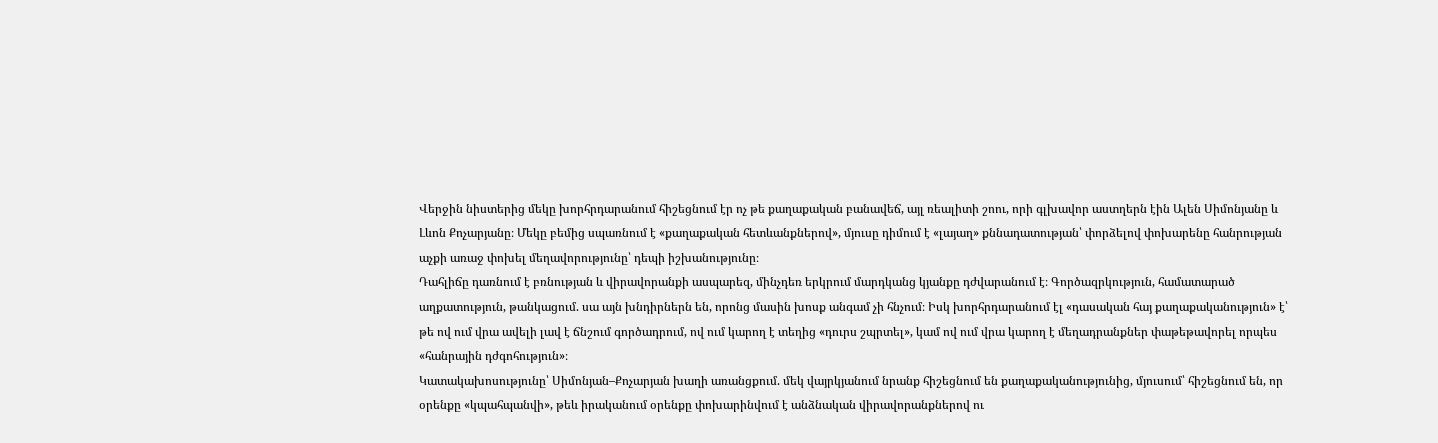Վերջին նիստերից մեկը խորհրդարանում հիշեցնում էր ոչ թե քաղաքական բանավեճ, այլ ռեալիտի շոու, որի գլխավոր աստղերն էին Ալեն Սիմոնյանը և Լևոն Քոչարյանը։ Մեկը բեմից սպառնում է «քաղաքական հետևանքներով», մյուսը դիմում է «լայաղ» քննադատության՝ փորձելով փոխարենը հանրության աչքի առաջ փոխել մեղավորությունը՝ դեպի իշխանությունը։
Դահլիճը դառնում է բռնության և վիրավորանքի ասպարեզ, մինչդեռ երկրում մարդկանց կյանքը դժվարանում է։ Գործազրկություն, համատարած աղքատություն, թանկացում. սա այն խնդիրներն են, որոնց մասին խոսք անգամ չի հնչում։ Իսկ խորհրդարանում էլ «դասական հայ քաղաքականություն» է՝ թե ով ում վրա ավելի լավ է ճնշում գործադրում, ով ում կարող է տեղից «դուրս շպրտել», կամ ով ում վրա կարող է մեղադրանքներ փաթեթավորել որպես «հանրային դժգոհություն»։
Կատակախոսությունը՝ Սիմոնյան–Քոչարյան խաղի առանցքում. մեկ վայրկյանում նրանք հիշեցնում են քաղաքականությունից, մյուսում՝ հիշեցնում են, որ օրենքը «կպահպանվի», թեև իրականում օրենքը փոխարինվում է անձնական վիրավորանքներով ու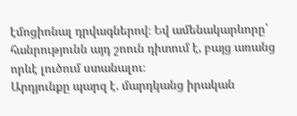էմոցիոնալ դրվագներով։ Եվ ամենակարևորը՝ հանրությունն այդ շոուն դիտում է, բայց առանց որևէ լուծում ստանալու։
Արդյունքը պարզ է. մարդկանց իրական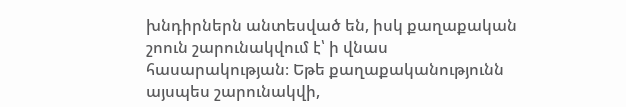խնդիրներն անտեսված են, իսկ քաղաքական շոուն շարունակվում է՝ ի վնաս հասարակության։ Եթե քաղաքականությունն այսպես շարունակվի,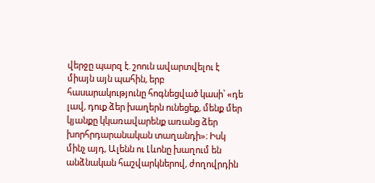վերջը պարզ է. շոուն ավարտվելու է միայն այն պահին, երբ հասարակությունը հոգնեցված կասի՝ «դե լավ, դուք ձեր խաղերն ունեցեք, մենք մեր կյանքը կկառավարենք առանց ձեր խորհրդարանական տաղանդի»։ Իսկ մինչ այդ, Ալենն ու Լևոնը խաղում են անձնական հաշվարկներով, ժողովրդին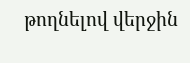թողնելով վերջին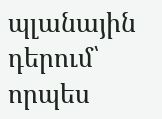պլանային դերում՝ որպես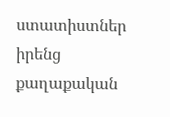ստատիստներ իրենց քաղաքական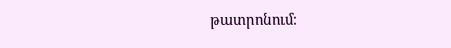թատրոնում։